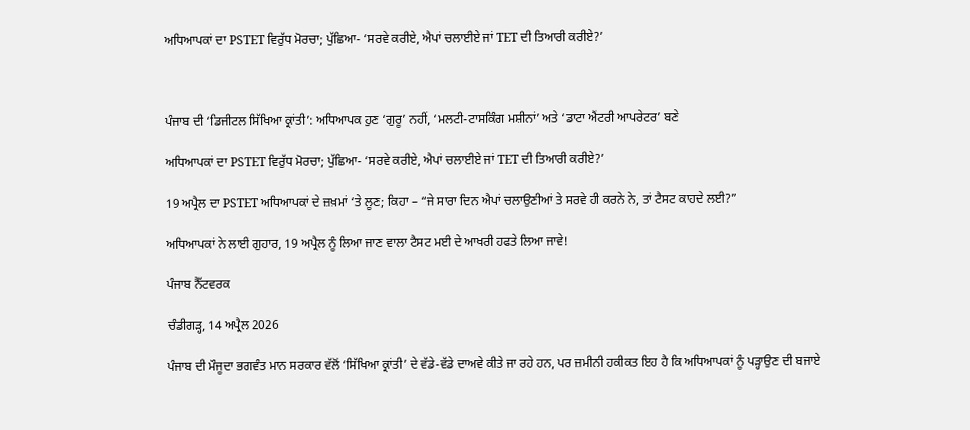ਅਧਿਆਪਕਾਂ ਦਾ PSTET ਵਿਰੁੱਧ ਮੋਰਚਾ; ਪੁੱਛਿਆ- ‘ਸਰਵੇ ਕਰੀਏ, ਐਪਾਂ ਚਲਾਈਏ ਜਾਂ TET ਦੀ ਤਿਆਰੀ ਕਰੀਏ?’



ਪੰਜਾਬ ਦੀ ‘ਡਿਜੀਟਲ ਸਿੱਖਿਆ ਕ੍ਰਾਂਤੀ’: ਅਧਿਆਪਕ ਹੁਣ ‘ਗੁਰੂ’ ਨਹੀਂ, ‘ਮਲਟੀ-ਟਾਸਕਿੰਗ ਮਸ਼ੀਨਾਂ’ ਅਤੇ ‘ਡਾਟਾ ਐਂਟਰੀ ਆਪਰੇਟਰ’ ਬਣੇ

ਅਧਿਆਪਕਾਂ ਦਾ PSTET ਵਿਰੁੱਧ ਮੋਰਚਾ; ਪੁੱਛਿਆ- ‘ਸਰਵੇ ਕਰੀਏ, ਐਪਾਂ ਚਲਾਈਏ ਜਾਂ TET ਦੀ ਤਿਆਰੀ ਕਰੀਏ?’

19 ਅਪ੍ਰੈਲ ਦਾ PSTET ਅਧਿਆਪਕਾਂ ਦੇ ਜ਼ਖ਼ਮਾਂ ‘ਤੇ ਲੂਣ; ਕਿਹਾ – “ਜੇ ਸਾਰਾ ਦਿਨ ਐਪਾਂ ਚਲਾਉਣੀਆਂ ਤੇ ਸਰਵੇ ਹੀ ਕਰਨੇ ਨੇ, ਤਾਂ ਟੈਸਟ ਕਾਹਦੇ ਲਈ?”

ਅਧਿਆਪਕਾਂ ਨੇ ਲਾਈ ਗੁਹਾਰ, 19 ਅਪ੍ਰੈਲ ਨੂੰ ਲਿਆ ਜਾਣ ਵਾਲਾ ਟੈਸਟ ਮਈ ਦੇ ਆਖਰੀ ਹਫਤੇ ਲਿਆ ਜਾਵੇ!

ਪੰਜਾਬ ਨੈੱਟਵਰਕ

ਚੰਡੀਗੜ੍ਹ, 14 ਅਪ੍ਰੈਲ 2026

ਪੰਜਾਬ ਦੀ ਮੌਜੂਦਾ ਭਗਵੰਤ ਮਾਨ ਸਰਕਾਰ ਵੱਲੋਂ ‘ਸਿੱਖਿਆ ਕ੍ਰਾਂਤੀ’ ਦੇ ਵੱਡੇ-ਵੱਡੇ ਦਾਅਵੇ ਕੀਤੇ ਜਾ ਰਹੇ ਹਨ, ਪਰ ਜ਼ਮੀਨੀ ਹਕੀਕਤ ਇਹ ਹੈ ਕਿ ਅਧਿਆਪਕਾਂ ਨੂੰ ਪੜ੍ਹਾਉਣ ਦੀ ਬਜਾਏ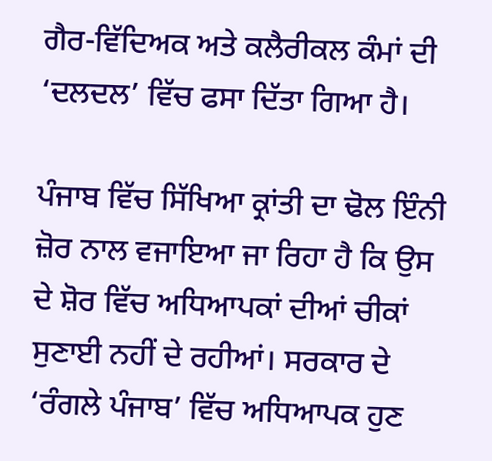ਗੈਰ-ਵਿੱਦਿਅਕ ਅਤੇ ਕਲੈਰੀਕਲ ਕੰਮਾਂ ਦੀ ‘ਦਲਦਲ’ ਵਿੱਚ ਫਸਾ ਦਿੱਤਾ ਗਿਆ ਹੈ।

ਪੰਜਾਬ ਵਿੱਚ ਸਿੱਖਿਆ ਕ੍ਰਾਂਤੀ ਦਾ ਢੋਲ ਇੰਨੀ ਜ਼ੋਰ ਨਾਲ ਵਜਾਇਆ ਜਾ ਰਿਹਾ ਹੈ ਕਿ ਉਸ ਦੇ ਸ਼ੋਰ ਵਿੱਚ ਅਧਿਆਪਕਾਂ ਦੀਆਂ ਚੀਕਾਂ ਸੁਣਾਈ ਨਹੀਂ ਦੇ ਰਹੀਆਂ। ਸਰਕਾਰ ਦੇ ‘ਰੰਗਲੇ ਪੰਜਾਬ’ ਵਿੱਚ ਅਧਿਆਪਕ ਹੁਣ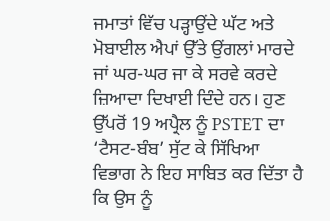ਜਮਾਤਾਂ ਵਿੱਚ ਪੜ੍ਹਾਉਂਦੇ ਘੱਟ ਅਤੇ ਮੋਬਾਈਲ ਐਪਾਂ ਉੱਤੇ ਉਂਗਲਾਂ ਮਾਰਦੇ ਜਾਂ ਘਰ-ਘਰ ਜਾ ਕੇ ਸਰਵੇ ਕਰਦੇ ਜ਼ਿਆਦਾ ਦਿਖਾਈ ਦਿੰਦੇ ਹਨ। ਹੁਣ ਉੱਪਰੋਂ 19 ਅਪ੍ਰੈਲ ਨੂੰ PSTET ਦਾ ‘ਟੈਸਟ-ਬੰਬ’ ਸੁੱਟ ਕੇ ਸਿੱਖਿਆ ਵਿਭਾਗ ਨੇ ਇਹ ਸਾਬਿਤ ਕਰ ਦਿੱਤਾ ਹੈ ਕਿ ਉਸ ਨੂੰ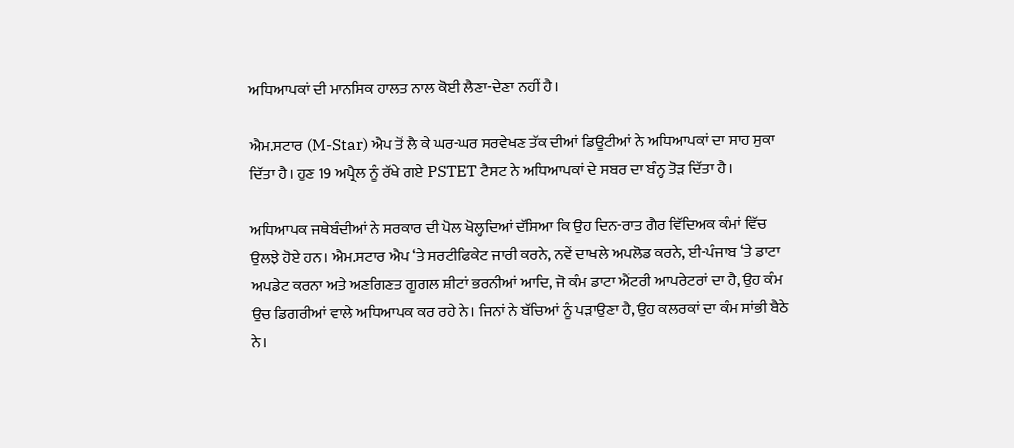ਅਧਿਆਪਕਾਂ ਦੀ ਮਾਨਸਿਕ ਹਾਲਤ ਨਾਲ ਕੋਈ ਲੈਣਾ-ਦੇਣਾ ਨਹੀਂ ਹੈ।

ਐਮ.ਸਟਾਰ (M-Star) ਐਪ ਤੋਂ ਲੈ ਕੇ ਘਰ-ਘਰ ਸਰਵੇਖਣ ਤੱਕ ਦੀਆਂ ਡਿਊਟੀਆਂ ਨੇ ਅਧਿਆਪਕਾਂ ਦਾ ਸਾਹ ਸੁਕਾ ਦਿੱਤਾ ਹੈ। ਹੁਣ 19 ਅਪ੍ਰੈਲ ਨੂੰ ਰੱਖੇ ਗਏ PSTET ਟੈਸਟ ਨੇ ਅਧਿਆਪਕਾਂ ਦੇ ਸਬਰ ਦਾ ਬੰਨ੍ਹ ਤੋੜ ਦਿੱਤਾ ਹੈ।

ਅਧਿਆਪਕ ਜਥੇਬੰਦੀਆਂ ਨੇ ਸਰਕਾਰ ਦੀ ਪੋਲ ਖੋਲ੍ਹਦਿਆਂ ਦੱਸਿਆ ਕਿ ਉਹ ਦਿਨ-ਰਾਤ ਗੈਰ ਵਿੱਦਿਅਕ ਕੰਮਾਂ ਵਿੱਚ ਉਲਝੇ ਹੋਏ ਹਨ। ਐਮ.ਸਟਾਰ ਐਪ ‘ਤੇ ਸਰਟੀਫਿਕੇਟ ਜਾਰੀ ਕਰਨੇ, ਨਵੇਂ ਦਾਖਲੇ ਅਪਲੋਡ ਕਰਨੇ, ਈ-ਪੰਜਾਬ ‘ਤੇ ਡਾਟਾ ਅਪਡੇਟ ਕਰਨਾ ਅਤੇ ਅਣਗਿਣਤ ਗੂਗਲ ਸ਼ੀਟਾਂ ਭਰਨੀਆਂ ਆਦਿ, ਜੋ ਕੰਮ ਡਾਟਾ ਐਂਟਰੀ ਆਪਰੇਟਰਾਂ ਦਾ ਹੈ, ਉਹ ਕੰਮ ਉਚ ਡਿਗਰੀਆਂ ਵਾਲੇ ਅਧਿਆਪਕ ਕਰ ਰਹੇ ਨੇ। ਜਿਨਾਂ ਨੇ ਬੱਚਿਆਂ ਨੂੰ ਪੜਾਉਣਾ ਹੈ, ਉਹ ਕਲਰਕਾਂ ਦਾ ਕੰਮ ਸਾਂਭੀ ਬੈਠੇ ਨੇ।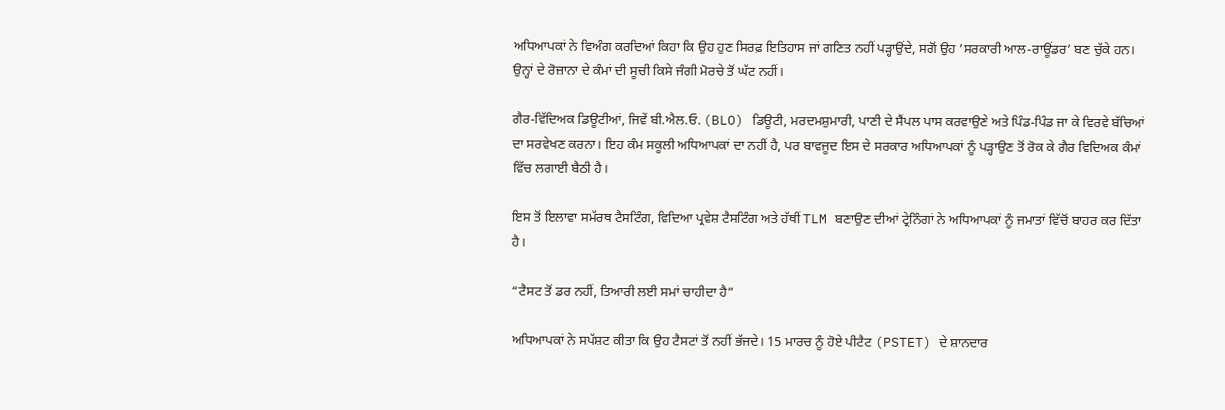ਅਧਿਆਪਕਾਂ ਨੇ ਵਿਅੰਗ ਕਰਦਿਆਂ ਕਿਹਾ ਕਿ ਉਹ ਹੁਣ ਸਿਰਫ਼ ਇਤਿਹਾਸ ਜਾਂ ਗਣਿਤ ਨਹੀਂ ਪੜ੍ਹਾਉਂਦੇ, ਸਗੋਂ ਉਹ ’ਸਰਕਾਰੀ ਆਲ-ਰਾਊਂਡਰ’ ਬਣ ਚੁੱਕੇ ਹਨ। ਉਨ੍ਹਾਂ ਦੇ ਰੋਜ਼ਾਨਾ ਦੇ ਕੰਮਾਂ ਦੀ ਸੂਚੀ ਕਿਸੇ ਜੰਗੀ ਮੋਰਚੇ ਤੋਂ ਘੱਟ ਨਹੀਂ।

ਗੈਰ-ਵਿੱਦਿਅਕ ਡਿਊਟੀਆਂ, ਜਿਵੇਂ ਬੀ.ਐਲ.ਓ. (BLO) ਡਿਊਟੀ, ਮਰਦਮਸ਼ੁਮਾਰੀ, ਪਾਣੀ ਦੇ ਸੈਂਪਲ ਪਾਸ ਕਰਵਾਉਣੇ ਅਤੇ ਪਿੰਡ-ਪਿੰਡ ਜਾ ਕੇ ਵਿਰਵੇ ਬੱਚਿਆਂ ਦਾ ਸਰਵੇਖਣ ਕਰਨਾ। ਇਹ ਕੰਮ ਸਕੂਲੀ ਅਧਿਆਪਕਾਂ ਦਾ ਨਹੀਂ ਹੈ, ਪਰ ਬਾਵਜੂਦ ਇਸ ਦੇ ਸਰਕਾਰ ਅਧਿਆਪਕਾਂ ਨੂੰ ਪੜ੍ਹਾਉਣ ਤੋਂ ਰੋਕ ਕੇ ਗੈਰ ਵਿਦਿਅਕ ਕੰਮਾਂ ਵਿੱਚ ਲਗਾਈ ਬੈਠੀ ਹੈ।

ਇਸ ਤੋਂ ਇਲਾਵਾ ਸਮੱਰਥ ਟੈਸਟਿੰਗ, ਵਿਦਿਆ ਪ੍ਰਵੇਸ਼ ਟੈਸਟਿੰਗ ਅਤੇ ਹੱਥੀਂ TLM ਬਣਾਉਣ ਦੀਆਂ ਟ੍ਰੇਨਿੰਗਾਂ ਨੇ ਅਧਿਆਪਕਾਂ ਨੂੰ ਜਮਾਤਾਂ ਵਿੱਚੋਂ ਬਾਹਰ ਕਰ ਦਿੱਤਾ ਹੈ।

“ਟੈਸਟ ਤੋਂ ਡਰ ਨਹੀਂ, ਤਿਆਰੀ ਲਈ ਸਮਾਂ ਚਾਹੀਦਾ ਹੈ”

ਅਧਿਆਪਕਾਂ ਨੇ ਸਪੱਸ਼ਟ ਕੀਤਾ ਕਿ ਉਹ ਟੈਸਟਾਂ ਤੋਂ ਨਹੀਂ ਭੱਜਦੇ। 15 ਮਾਰਚ ਨੂੰ ਹੋਏ ਪੀਟੈਟ (PSTET) ਦੇ ਸ਼ਾਨਦਾਰ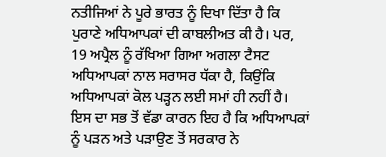ਨਤੀਜਿਆਂ ਨੇ ਪੂਰੇ ਭਾਰਤ ਨੂੰ ਦਿਖਾ ਦਿੱਤਾ ਹੈ ਕਿ ਪੁਰਾਣੇ ਅਧਿਆਪਕਾਂ ਦੀ ਕਾਬਲੀਅਤ ਕੀ ਹੈ। ਪਰ, 19 ਅਪ੍ਰੈਲ ਨੂੰ ਰੱਖਿਆ ਗਿਆ ਅਗਲਾ ਟੈਸਟ ਅਧਿਆਪਕਾਂ ਨਾਲ ਸਰਾਸਰ ਧੱਕਾ ਹੈ, ਕਿਉਂਕਿ ਅਧਿਆਪਕਾਂ ਕੋਲ ਪੜ੍ਹਨ ਲਈ ਸਮਾਂ ਹੀ ਨਹੀਂ ਹੈ। ਇਸ ਦਾ ਸਭ ਤੋਂ ਵੱਡਾ ਕਾਰਨ ਇਹ ਹੈ ਕਿ ਅਧਿਆਪਕਾਂ ਨੂੰ ਪੜਨ ਅਤੇ ਪੜਾਉਣ ਤੋਂ ਸਰਕਾਰ ਨੇ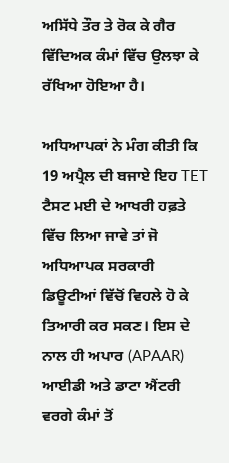ਅਸਿੱਧੇ ਤੌਰ ਤੇ ਰੋਕ ਕੇ ਗੈਰ ਵਿੱਦਿਅਕ ਕੰਮਾਂ ਵਿੱਚ ਉਲਝਾ ਕੇ ਰੱਖਿਆ ਹੋਇਆ ਹੈ।

ਅਧਿਆਪਕਾਂ ਨੇ ਮੰਗ ਕੀਤੀ ਕਿ 19 ਅਪ੍ਰੈਲ ਦੀ ਬਜਾਏ ਇਹ TET ਟੈਸਟ ਮਈ ਦੇ ਆਖਰੀ ਹਫ਼ਤੇ ਵਿੱਚ ਲਿਆ ਜਾਵੇ ਤਾਂ ਜੋ ਅਧਿਆਪਕ ਸਰਕਾਰੀ ਡਿਊਟੀਆਂ ਵਿੱਚੋਂ ਵਿਹਲੇ ਹੋ ਕੇ ਤਿਆਰੀ ਕਰ ਸਕਣ। ਇਸ ਦੇ ਨਾਲ ਹੀ ਅਪਾਰ (APAAR) ਆਈਡੀ ਅਤੇ ਡਾਟਾ ਐਂਟਰੀ ਵਰਗੇ ਕੰਮਾਂ ਤੋਂ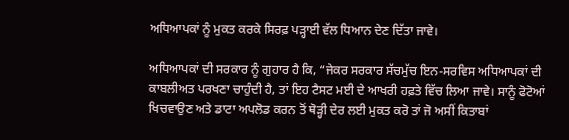ਅਧਿਆਪਕਾਂ ਨੂੰ ਮੁਕਤ ਕਰਕੇ ਸਿਰਫ਼ ਪੜ੍ਹਾਈ ਵੱਲ ਧਿਆਨ ਦੇਣ ਦਿੱਤਾ ਜਾਵੇ।

ਅਧਿਆਪਕਾਂ ਦੀ ਸਰਕਾਰ ਨੂੰ ਗੁਹਾਰ ਹੈ ਕਿ, “ਜੇਕਰ ਸਰਕਾਰ ਸੱਚਮੁੱਚ ਇਨ-ਸਰਵਿਸ ਅਧਿਆਪਕਾਂ ਦੀ ਕਾਬਲੀਅਤ ਪਰਖਣਾ ਚਾਹੁੰਦੀ ਹੈ, ਤਾਂ ਇਹ ਟੈਸਟ ਮਈ ਦੇ ਆਖਰੀ ਹਫ਼ਤੇ ਵਿੱਚ ਲਿਆ ਜਾਵੇ। ਸਾਨੂੰ ਫੋਟੋਆਂ ਖਿਚਵਾਉਣ ਅਤੇ ਡਾਟਾ ਅਪਲੋਡ ਕਰਨ ਤੋਂ ਥੋੜ੍ਹੀ ਦੇਰ ਲਈ ਮੁਕਤ ਕਰੋ ਤਾਂ ਜੋ ਅਸੀਂ ਕਿਤਾਬਾਂ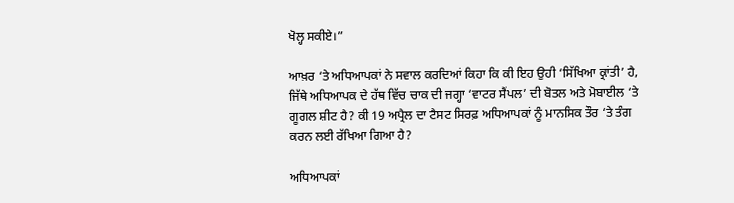ਖੋਲ੍ਹ ਸਕੀਏ।”

ਆਖ਼ਰ ‘ਤੇ ਅਧਿਆਪਕਾਂ ਨੇ ਸਵਾਲ ਕਰਦਿਆਂ ਕਿਹਾ ਕਿ ਕੀ ਇਹ ਉਹੀ ‘ਸਿੱਖਿਆ ਕ੍ਰਾਂਤੀ’ ਹੈ, ਜਿੱਥੇ ਅਧਿਆਪਕ ਦੇ ਹੱਥ ਵਿੱਚ ਚਾਕ ਦੀ ਜਗ੍ਹਾ ‘ਵਾਟਰ ਸੈਂਪਲ’ ਦੀ ਬੋਤਲ ਅਤੇ ਮੋਬਾਈਲ ‘ਤੇ ਗੂਗਲ ਸ਼ੀਟ ਹੈ? ਕੀ 19 ਅਪ੍ਰੈਲ ਦਾ ਟੈਸਟ ਸਿਰਫ਼ ਅਧਿਆਪਕਾਂ ਨੂੰ ਮਾਨਸਿਕ ਤੌਰ ‘ਤੇ ਤੰਗ ਕਰਨ ਲਈ ਰੱਖਿਆ ਗਿਆ ਹੈ?

ਅਧਿਆਪਕਾਂ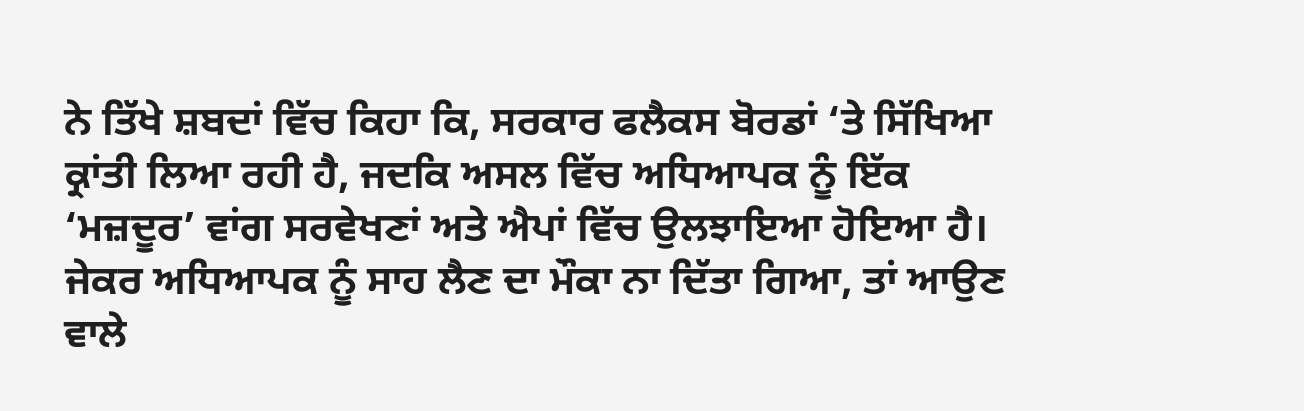ਨੇ ਤਿੱਖੇ ਸ਼ਬਦਾਂ ਵਿੱਚ ਕਿਹਾ ਕਿ, ਸਰਕਾਰ ਫਲੈਕਸ ਬੋਰਡਾਂ ‘ਤੇ ਸਿੱਖਿਆ ਕ੍ਰਾਂਤੀ ਲਿਆ ਰਹੀ ਹੈ, ਜਦਕਿ ਅਸਲ ਵਿੱਚ ਅਧਿਆਪਕ ਨੂੰ ਇੱਕ ‘ਮਜ਼ਦੂਰ’ ਵਾਂਗ ਸਰਵੇਖਣਾਂ ਅਤੇ ਐਪਾਂ ਵਿੱਚ ਉਲਝਾਇਆ ਹੋਇਆ ਹੈ। ਜੇਕਰ ਅਧਿਆਪਕ ਨੂੰ ਸਾਹ ਲੈਣ ਦਾ ਮੌਕਾ ਨਾ ਦਿੱਤਾ ਗਿਆ, ਤਾਂ ਆਉਣ ਵਾਲੇ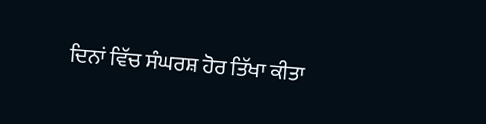ਦਿਨਾਂ ਵਿੱਚ ਸੰਘਰਸ਼ ਹੋਰ ਤਿੱਖਾ ਕੀਤਾ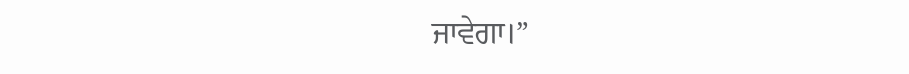ਜਾਵੇਗਾ।”